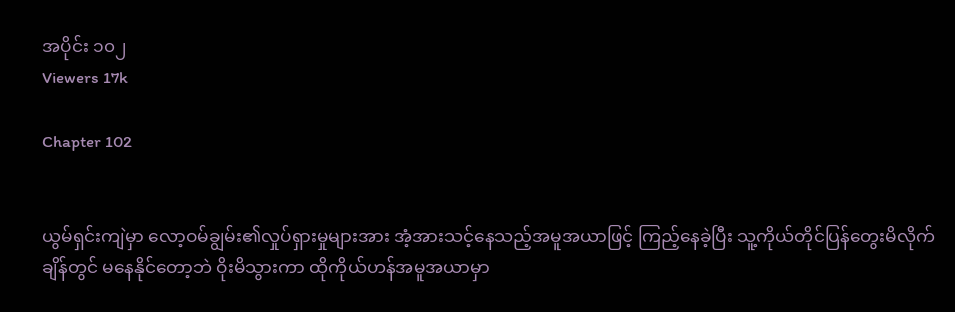အပိုင်း ၁၀၂
Viewers 17k

Chapter 102


ယွမ်ရှင်းကျဲမှာ လော့ဝမ်ချွမ်း၏လှုပ်ရှားမှုများအား အံ့အားသင့်နေသည့်အမူအယာဖြင့် ကြည့်နေခဲ့ပြီး သူ့ကိုယ်တိုင်ပြန်တွေးမိလိုက်ချိန်တွင် မနေနိုင်တော့ဘဲ ဝိုးမိသွားကာ ထိုကိုယ်ဟန်အမူအယာမှာ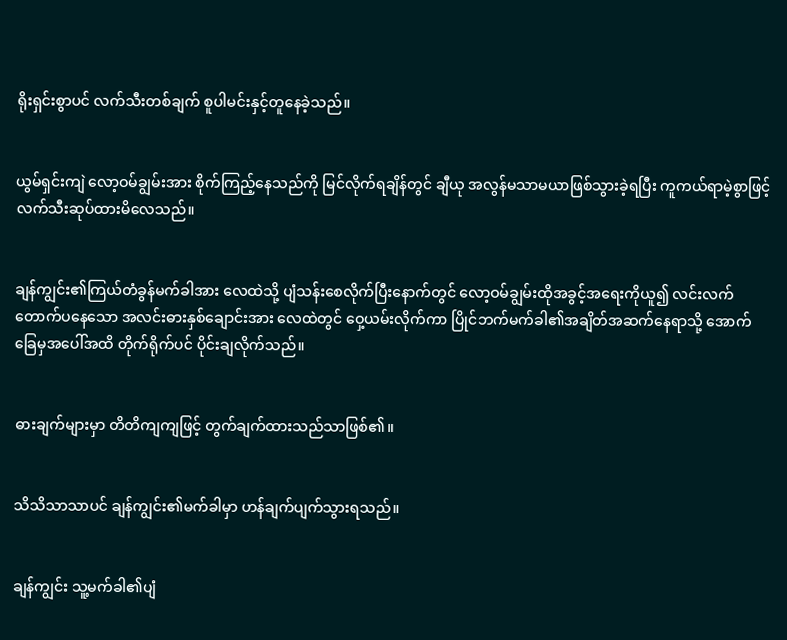ရိုးရှင်းစွာပင် လက်သီးတစ်ချက် စူပါမင်းနှင့်တူနေခဲ့သည်။


ယွမ်ရှင်းကျဲ လော့ဝမ်ချွမ်းအား စိုက်ကြည့်နေသည်ကို မြင်လိုက်ရချိန်တွင် ချီယု အလွန်မသာမယာဖြစ်သွားခဲ့ရပြီး ကူကယ်ရာမဲ့စွာဖြင့် လက်သီးဆုပ်ထားမိလေသည်။


ချန်ကျွင်း၏ကြယ်တံခွန်မက်ခါအား လေထဲသို့ ပျံသန်းစေလိုက်ပြီးနောက်တွင် လော့ဝမ်ချွမ်းထိုအခွင့်အရေးကိုယူ၍ လင်းလက်တောက်ပနေသော အလင်းဓားနှစ်ချောင်းအား လေထဲတွင် ဝှေ့ယမ်းလိုက်ကာ ပြိုင်ဘက်မက်ခါ၏အချိတ်အဆက်နေရာသို့ အောက်ခြေမှအပေါ်အထိ တိုက်ရိုက်ပင် ပိုင်းချလိုက်သည်။


ဓားချက်များမှာ တိတိကျကျဖြင့် တွက်ချက်ထားသည်သာဖြစ်၏။


သိသိသာသာပင် ချန်ကျွင်း၏မက်ခါမှာ ဟန်ချက်ပျက်သွားရသည်။


ချန်ကျွင်း သူ့မက်ခါ၏ပျံ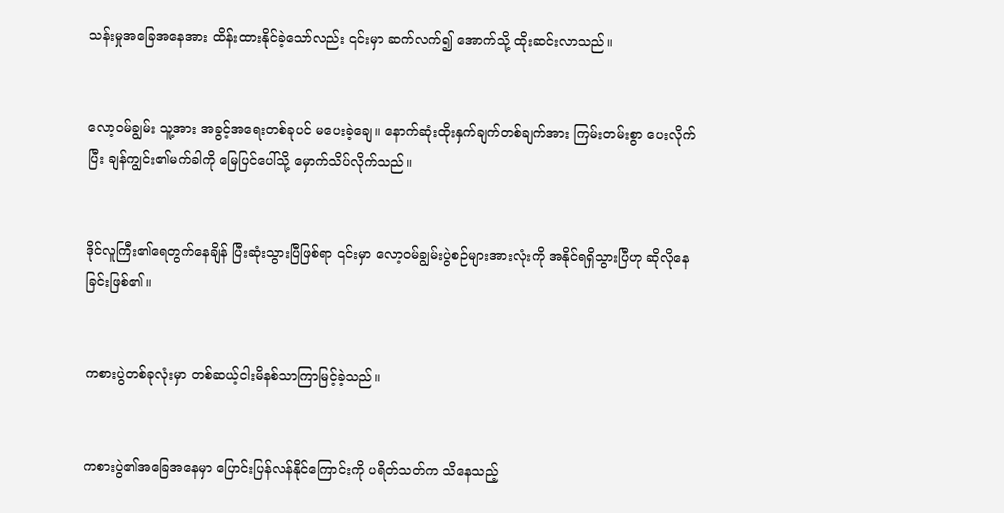သန်းမှုအခြေအနေအား ထိန်းထားနိုင်ခဲ့သော်လည်း ၎င်းမှာ ဆက်လက်၍ အောက်သို့ ထိုးဆင်းလာသည်။


လော့ဝမ်ချွမ်း သူ့အား အခွင့်အရေးတစ်ခုပင် မပေးခဲ့ချေ။ နောက်ဆုံးထိုးနှက်ချက်တစ်ချက်အား ကြမ်းတမ်းစွာ ပေးလိုက်ပြီး ချန်ကျွင်း၏မက်ခါကို မြေပြင်ပေါ်သို့ မှောက်သိပ်လိုက်သည်။


ဒိုင်လူကြီး၏ရေတွက်နေချိန် ပြီးဆုံးသွားပြီဖြစ်ရာ ၎င်းမှာ လော့ဝမ်ချွမ်းပွဲစဉ်များအားလုံးကို အနိုင်ရရှိသွားပြီဟု ဆိုလိုနေခြင်းဖြစ်၏။


ကစားပွဲတစ်ခုလုံးမှာ တစ်ဆယ့်ငါးမိနစ်သာကြာမြင့်ခဲ့သည်။


ကစားပွဲ၏အခြေအနေမှာ ပြောင်းပြန်လန်နိုင်ကြောင်းကို ပရိတ်သတ်က သိနေသည့်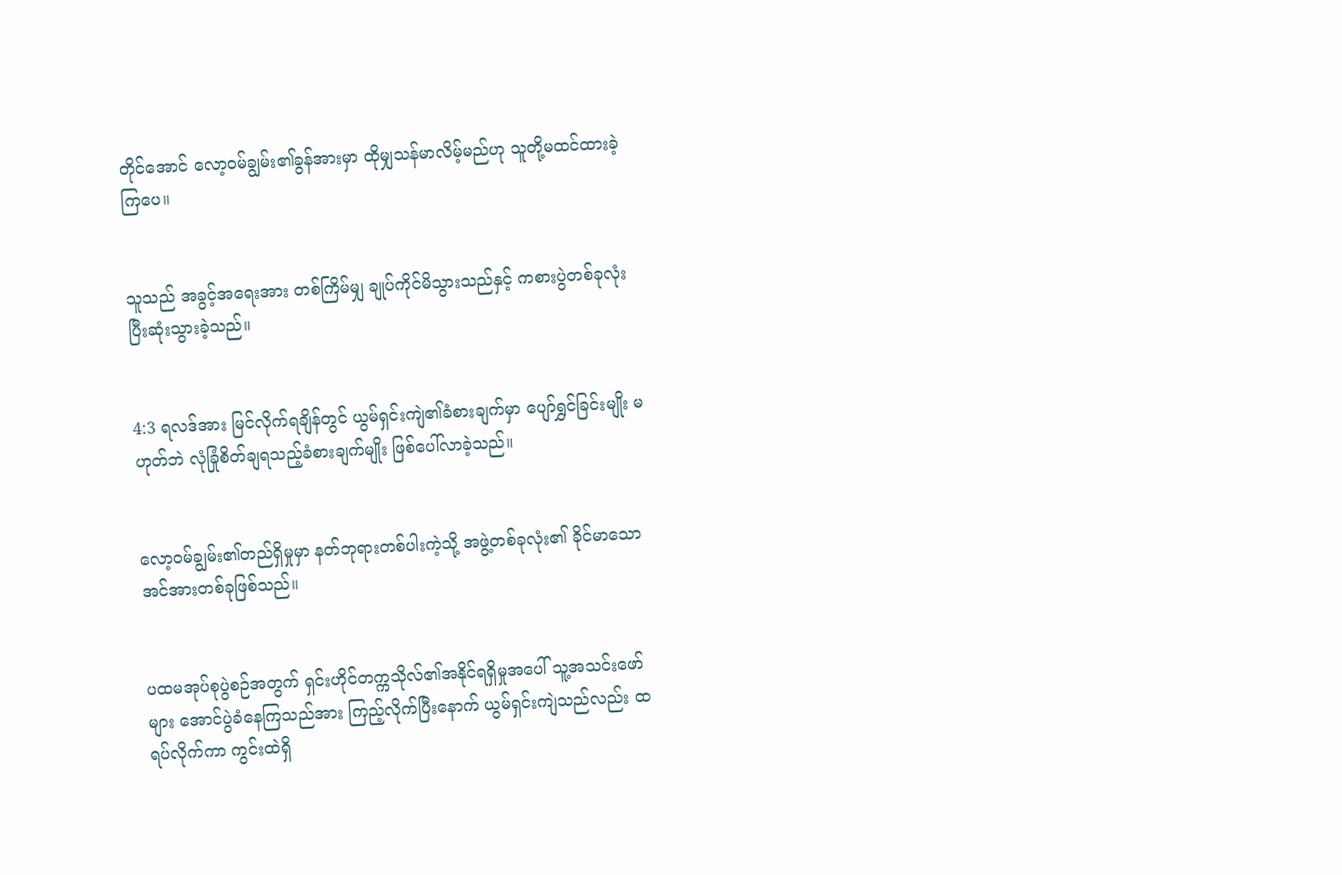တိုင်အောင် လော့ဝမ်ချွမ်း၏ခွန်အားမှာ ထိုမျှသန်မာလိမ့်မည်ဟု သူတို့မထင်ထားခဲ့ကြပေ။


သူသည် အခွင့်အရေးအား တစ်ကြိမ်မျှ ချုပ်ကိုင်မိသွားသည်နှင့် ကစားပွဲတစ်ခုလုံး ပြီးဆုံးသွားခဲ့သည်။


4:3 ရလဒ်အား မြင်လိုက်ရချိန်တွင် ယွမ်ရှင်းကျဲ၏ခံစားချက်မှာ ပျော်ရွှင်ခြင်းမျိုး မဟုတ်ဘဲ လုံခြုံစိတ်ချရသည့်ခံစားချက်မျိုး ဖြစ်ပေါ်လာခဲ့သည်။


လော့ဝမ်ချွမ်း၏တည်ရှိမှုမှာ နတ်ဘုရားတစ်ပါးကဲ့သို့ အဖွဲ့တစ်ခုလုံး၏ ခိုင်မာသော အင်အားတစ်ခုဖြစ်သည်။


ပထမအုပ်စုပွဲစဉ်အတွက် ရှင်းဟိုင်တက္ကသိုလ်၏အနိုင်ရရှိ‌မှုအပေါ် သူ့အသင်းဖော်များ အောင်ပွဲခံနေကြသည်အား ကြည့်လိုက်ပြီးနောက် ယွမ်ရှင်းကျဲသည်လည်း ထရပ်လိုက်ကာ ကွင်းထဲရှိ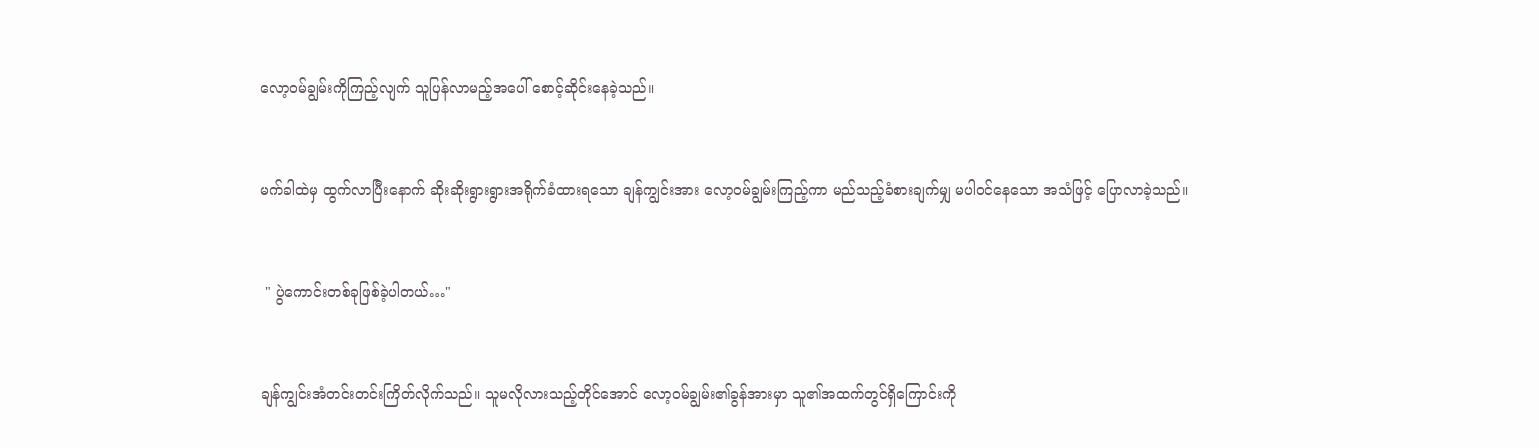လော့ဝမ်ချွမ်းကိုကြည့်လျက် သူပြန်လာမည့်အပေါ် စောင့်‌ဆိုင်းနေခဲ့သည်။


မက်ခါထဲမှ ထွက်လာပြီးနောက် ဆိုးဆိုးရွားရွားအရိုက်ခံထားရသော ချန်ကျွင်းအား လော့ဝမ်ချွမ်းကြည့်ကာ မည်သည့်ခံစားချက်မျှ မပါဝင်နေသော အသံဖြင့် ပြောလာခဲ့သည်။


 " ပွဲကောင်းတစ်ခုဖြစ်ခဲ့ပါတယ်…"


ချန်ကျွင်းအံတင်းတင်းကြိတ်လိုက်သည်။ သူမလိုလားသည့်တိုင်အောင် လော့ဝမ်ချွမ်း၏ခွန်အားမှာ သူ၏အထက်တွင်ရှိကြောင်းကို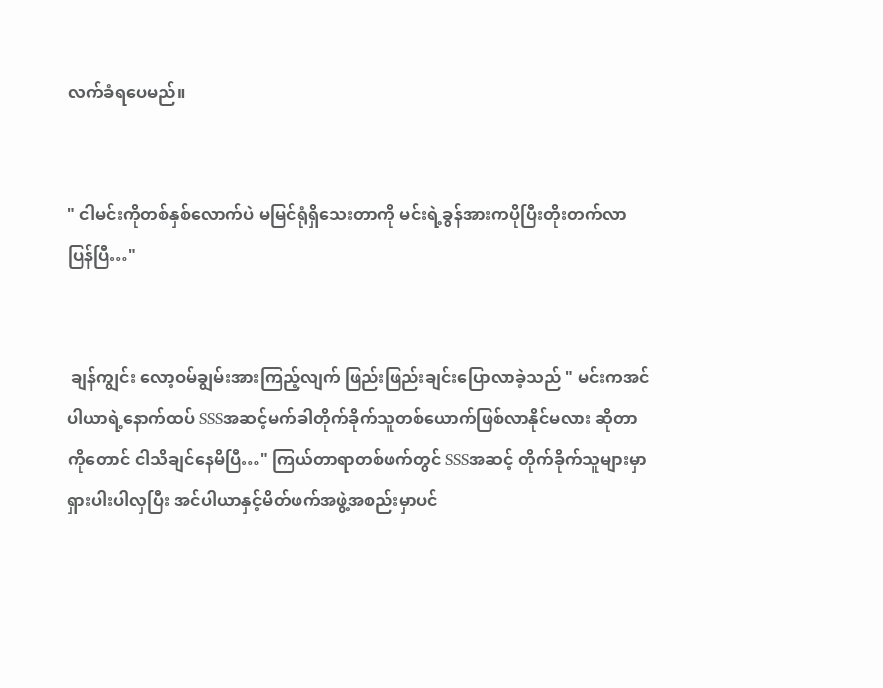လက်ခံ‌ရပေမည်။


" ငါမင်းကိုတစ်နှစ်လောက်ပဲ မမြင်ရုံရှိသေးတာကို မင်းရဲ့ခွန်အားကပိုပြီးတိုးတက်လာပြန်ပြီ…"


 ချန်ကျွင်း လော့ဝမ်ချွမ်းအားကြည့်လျက် ဖြည်းဖြည်းချင်းပြောလာခဲ့သည် " မင်းကအင်ပါယာရဲ့နောက်ထပ် SSSအဆင့်မက်ခါတိုက်ခိုက်သူတစ်ယောက်ဖြစ်လာနိုင်မလား ဆိုတာကိုတောင် ငါသိချင်နေမိပြီ…" ကြယ်တာရာတစ်ဖက်တွင် SSSအဆင့် တိုက်ခိုက်သူများမှာ ရှားပါးပါလှပြီး အင်ပါယာနှင့်မိတ်ဖက်အဖွဲ့အစည်းမှာပင်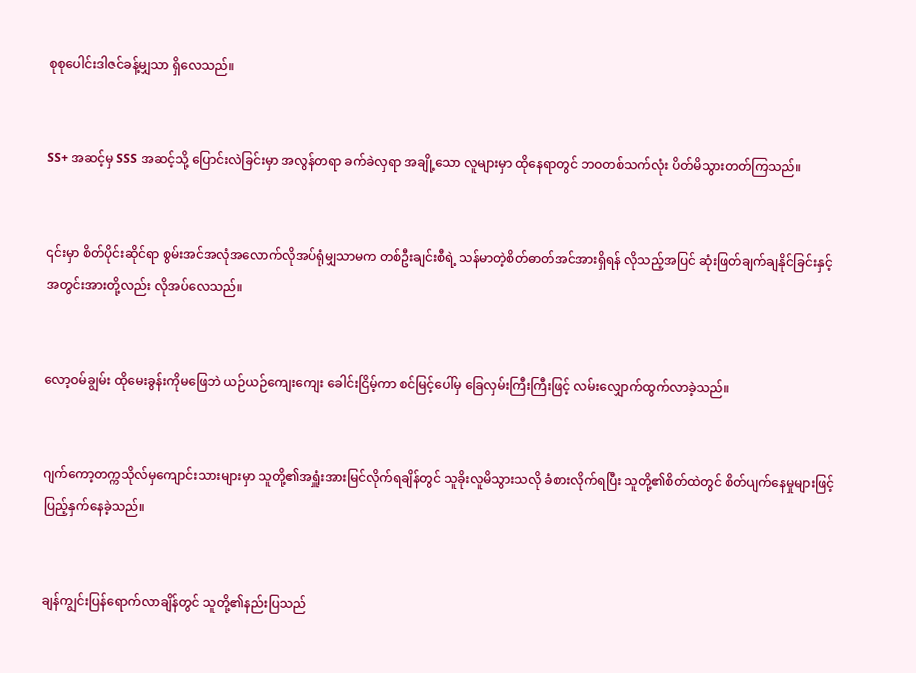စုစုပေါင်းဒါဇင်ခန့်မျှသာ ရှိလေသည်။


SS+ အဆင့်မှ SSS အဆင့်သို့ ပြောင်းလဲခြင်းမှာ အလွန်တရာ ခက်ခဲလှရာ အချို့သော လူများမှာ ထိုနေရာတွင် ဘဝတစ်သက်လုံး ပိတ်မိသွားတတ်ကြသည်။


၎င်းမှာ စိတ်ပိုင်းဆိုင်ရာ စွမ်းအင်အလုံအလောက်လိုအပ်ရုံမျှသာမက တစ်ဦးချင်းစီရဲ့ သန်မာတဲ့စိတ်ဓာတ်အင်အားရှိရန် လိုသည့်အပြင် ဆုံးဖြတ်ချက်ချနိုင်ခြင်းနှင့် အတွင်းအားတို့လည်း လိုအပ်လေသည်။


လော့ဝမ်ချွမ်း ထိုမေးခွန်းကိုမဖြေဘဲ ယဉ်ယဉ်ကျေးကျေး ခေါင်းငြိမ့်ကာ စင်မြင့်ပေါ်မှ ခြေလှမ်းကြီးကြီးဖြင့် ‌လမ်းလျှောက်ထွက်လာခဲ့သည်။


ဂျက်ကော့တက္ကသိုလ်မှကျောင်းသားများမှာ သူတို့၏အရှူံးအားမြင်လိုက်ရချိန်တွင် သူခိုးလူမိသွားသလို ခံစားလိုက်ရပြီး သူတို့၏စိတ်ထဲတွင် စိတ်ပျက်နေမှုများဖြင့် ပြည့်နှက်နေခဲ့သည်။


ချန်ကျွင်းပြန်ရောက်လာချိန်တွင် သူတို့၏နည်းပြသည်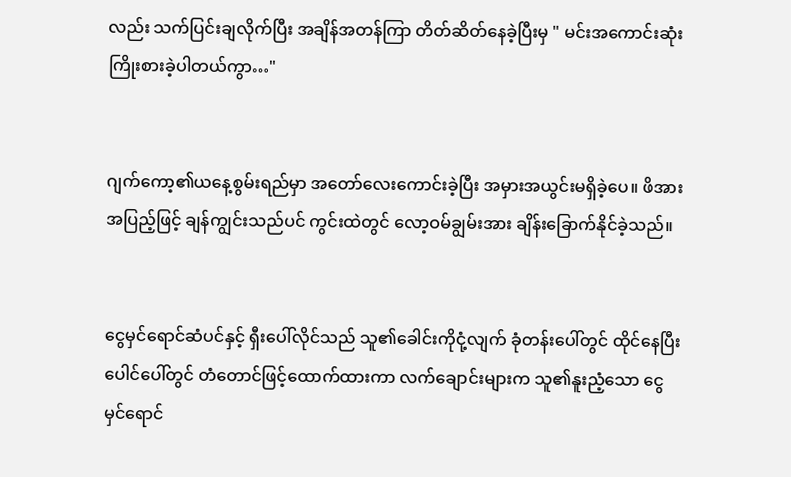လည်း သက်ပြင်းချလိုက်ပြီး အချိန်အတန်ကြာ တိတ်ဆိတ်နေခဲ့ပြီးမှ " မင်းအကောင်းဆုံးကြိုးစားခဲ့ပါတယ်ကွာ…"


ဂျက်ကော့၏ယနေ့စွမ်းရည်မှာ အတော်လေးကောင်းခဲ့ပြီး အမှားအယွင်းမရှိခဲ့ပေ။ ဖိအားအပြည့်ဖြင့် ချန်ကျွင်းသည်ပင် ကွင်းထဲတွင် လော့ဝမ်ချွမ်းအား ချိန်းခြောက်နိုင်ခဲ့သည်။


ငွေ‌မှင်ရောင်ဆံပင်နှင့် ရှီးပေါ်လိုင်သည် သူ၏ခေါင်းကိုငုံ့လျက် ခုံတန်းပေါ်တွင် ထိုင်နေပြီး ပေါင်ပေါ်တွင် တံတောင်ဖြင့်ထောက်ထားကာ လက်ချောင်းများက သူ၏နူးညံ့သော ငွေမှင်ရောင်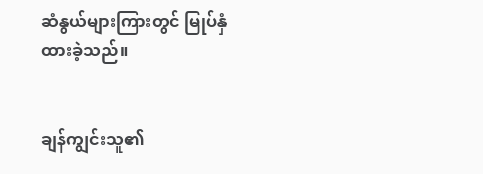ဆံနွယ်များကြားတွင် မြုပ်နှံထားခဲ့သည်။


ချန်ကျွင်းသူ၏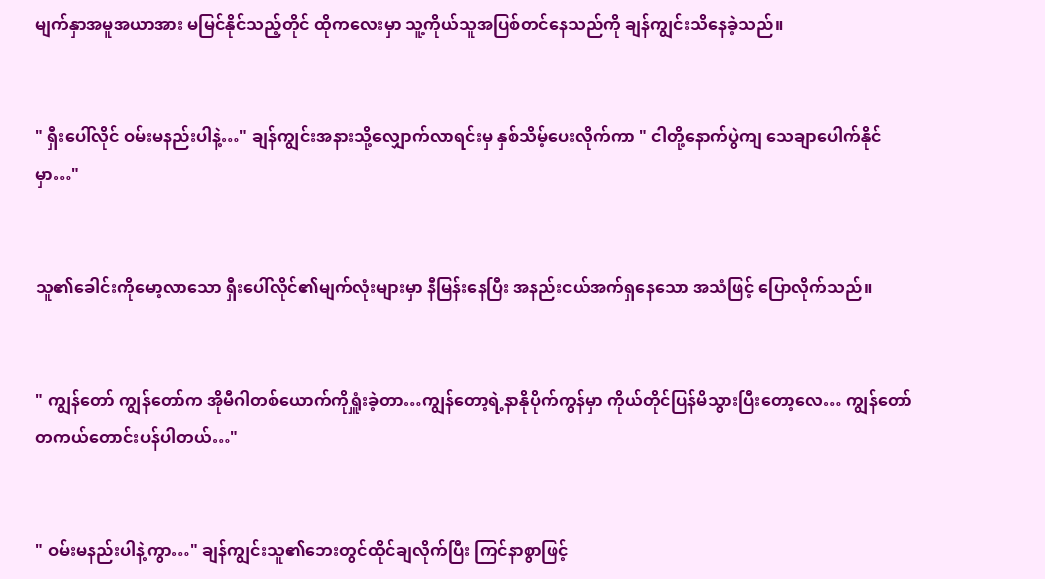မျက်နှာအမူအယာအား မမြင်နိုင်သည့်တိုင် ထိုကလေးမှာ သူ့ကိုယ်သူအပြစ်တင်နေသည်ကို ချန်ကျွင်းသိနေခဲ့သည်။


" ရှီးပေါ်လိုင် ဝမ်းမနည်းပါနဲ့…" ချန်ကျွင်းအနားသို့လျှောက်လာရင်းမှ နှစ်သိမ့်ပေးလိုက်ကာ " ငါတို့နောက်ပွဲကျ ‌သေချာပေါက်နိုင်မှာ…"


သူ၏ခေါင်းကိုမော့လာသော ရှီးပေါ်လိုင်၏မျက်လုံးများမှာ နီမြန်းနေပြီး အနည်းငယ်အက်ရှနေသော အသံဖြင့် ပြောလိုက်သည်။


" ကျွန်တော် ကျွန်တော်က အိုမီဂါတစ်ယောက်ကိုရှူံးခဲ့တာ…ကျွန်တော့ရဲ့နာနိုပိုက်ကွန်မှာ ကိုယ်တိုင်ပြန်မိသွားပြီးတော့လေ… ကျွန်တော်တကယ်တောင်းပန်ပါတယ်…"


" ဝမ်းမနည်းပါနဲ့ကွာ…" ချန်ကျွင်းသူ၏ဘေးတွင်ထိုင်ချလိုက်ပြီး ကြင်နာစွာဖြင့်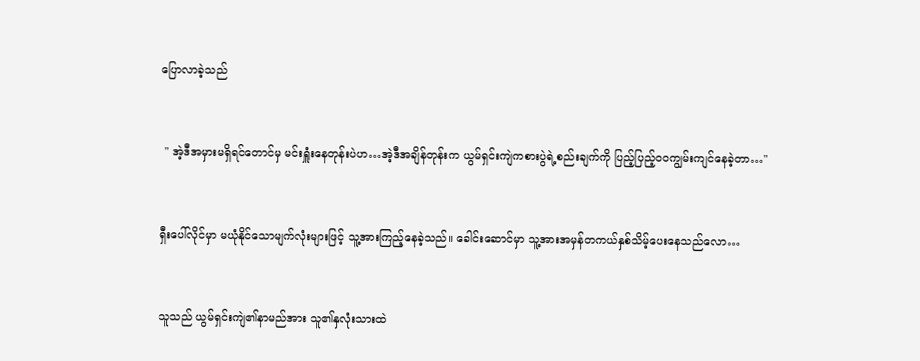ပြောလာခဲ့သည်


 " အဲ့ဒီအမှားမရှိရင်တောင်မှ မင်းရှူံးနေတုန်းပဲဟ…အဲ့ဒီအချိန်တုန်းက ယွမ်ရှင်းကျဲကစားပွဲရဲ့စည်းချက်ကို ပြည့်ပြည့်ဝဝကျွမ်းကျင်နေခဲ့တာ…"


ရှီးပေါ်လိုင်မှာ မယုံနိုင်သောမျက်လုံးများဖြင့် သူ့အားကြည့်နေခဲ့သည်။ ခေါင်းဆောင်မှာ သူ့အားအမှန်တကယ်နှစ်သိမ့်ပေးနေသည်လော…


သူသည် ယွမ်ရှင်းကျဲ၏နာမည်အား သူ၏နှလုံးသားထဲ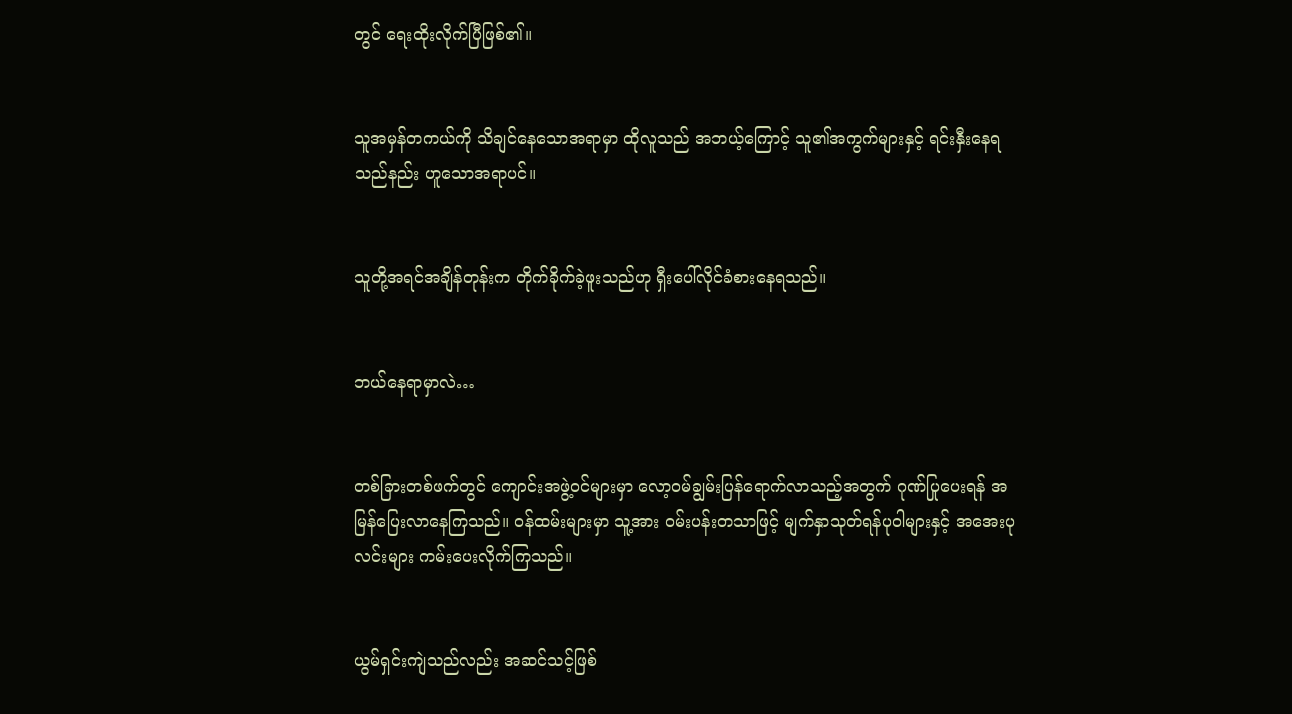တွင် ရေးထိုးလိုက်ပြီဖြစ်၏။


သူအမှန်တကယ်ကို သိ‌ချင်နေသောအရာမှာ ထိုလူသည် အဘယ့်ကြောင့် သူ၏အကွက်များနှင့် ရင်းနှီးနေရသည်နည်း ဟူသောအရာပင်။


သူတို့အရင်အချိန်တုန်းက တိုက်ခိုက်ခဲ့ဖူးသည်ဟု ရှီးပေါ်လိုင်ခံစားနေရသည်။


ဘယ်နေရာမှာလဲ…


တစ်ခြားတစ်ဖက်တွင် ကျောင်းအဖွဲ့ဝင်များမှာ လော့ဝမ်ချွမ်းပြန်ရောက်လာသည့်အတွက် ဂုဏ်ပြုပေးရန် အမြန်ပြေးလာနေကြသည်။ ဝန်ထမ်းများမှာ သူ့အား ဝမ်းပန်းတသာဖြင့် မျက်နှာသုတ်ရန်ပုဝါများနှင့် အအေးပုလင်းများ ကမ်းပေးလိုက်ကြသည်။


ယွမ်ရှင်းကျဲသည်လည်း အဆင်သင့်ဖြစ်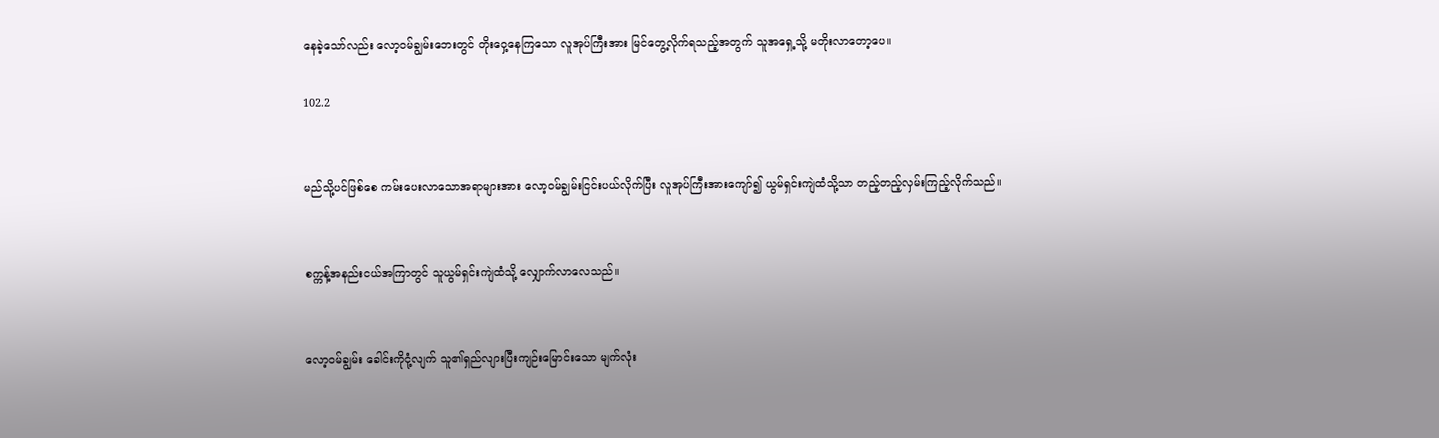နေခဲ့သော်လည်း လော့ဝမ်ချွမ်းဘေးတွင် တိုးဝှေ့နေကြသော လူအုပ်ကြီးအား မြင်တွေ့လိုက်ရသည့်အတွက် သူအရှေ့သို့ မတိုးလာတော့ပေ။

102.2


မည်သို့ပင်ဖြစ်စေ ကမ်းပေးလာသောအရာများအား လော့ဝမ်ချွမ်းငြင်းပယ်လိုက်ပြီး လူအုပ်ကြီးအားကျော်၍ ယွမ်ရှင်းကျဲထံသို့သာ တည့်တည့်လှမ်းကြည့်လိုက်သည်။


စက္ကန့်အနည်းငယ်အကြာတွင် သူယွမ်ရှင်းကျဲထံသို့ လျှောက်လာလေသည်။


လော့ဝမ်ချွမ်း ခေါင်းကိုငုံ့လျက် သူ၏ရှည်လျားပြီးကျဉ်းမြောင်းသော မျက်လုံး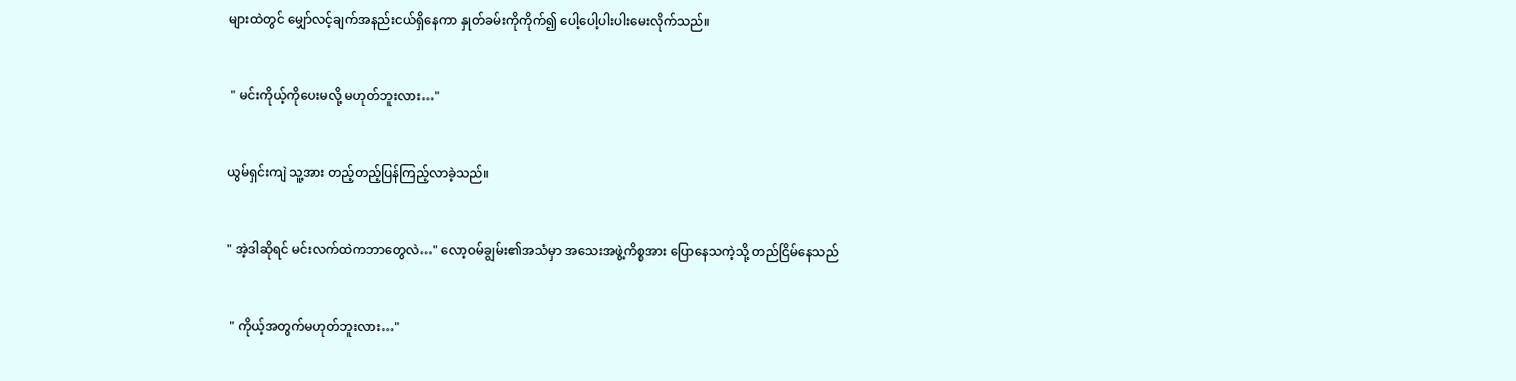များထဲတွင် မျှော်လင့်ချက်အနည်းငယ်ရှိနေကာ နှုတ်ခမ်းကိုကိုက်၍ ပေါ့ပေါ့ပါးပါးမေးလိုက်သည်။


 " မင်းကိုယ့်ကိုပေးမလို့ မဟုတ်ဘူးလား…"


ယွမ်ရှင်းကျဲ သူ့အား တည့်တည့်ပြန်ကြည့်လာခဲ့သည်။


" အဲ့ဒါဆိုရင် မင်းလက်ထဲကဘာတွေလဲ…" လော့ဝမ်ချွမ်း၏အသံမှာ အသေးအဖွဲ့ကိစ္စအား ပြောနေသကဲ့သို့ တည်ငြိမ်နေသည်


 " ကိုယ့်အတွက်မဟုတ်ဘူးလား…"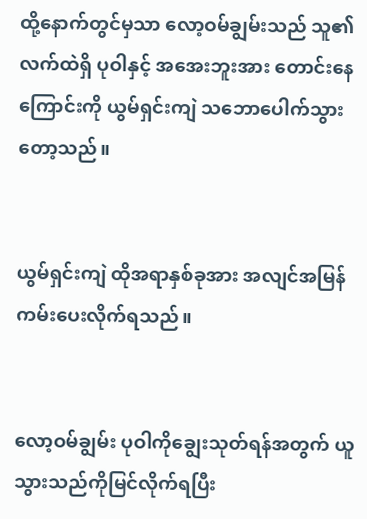ထို့နောက်တွင်မှသာ လော့ဝမ်ချွမ်းသည် သူ၏လက်ထဲရှိ ပုဝါနှင့် အအေးဘူးအား ‌တောင်းနေကြောင်းကို ယွမ်ရှင်းကျဲ သဘောပေါက်သွားတော့သည်။


ယွမ်ရှင်းကျဲ ထိုအရာနှစ်ခုအား အလျင်အမြန် ကမ်းပေးလိုက်ရသည်။


လော့ဝမ်ချွမ်း ပုဝါကိုချွေးသုတ်ရန်အတွက် ယူသွားသည်ကိုမြင်လိုက်ရပြီး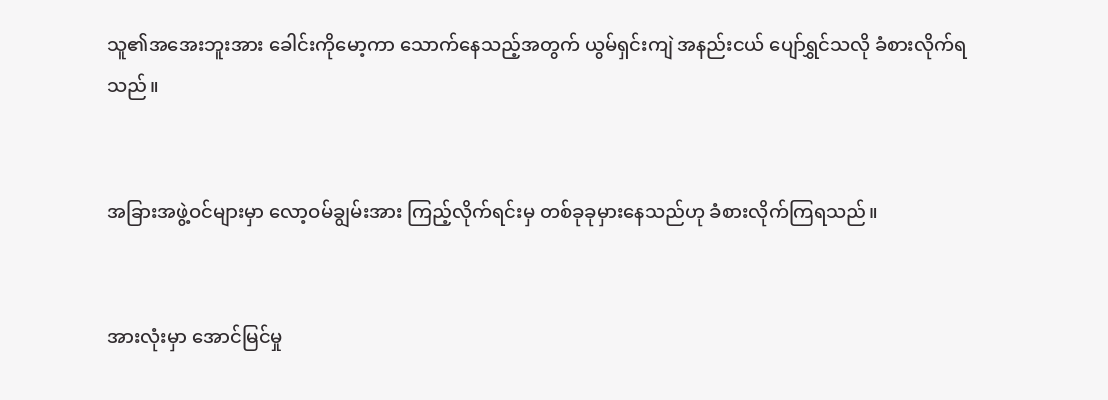သူ၏အအေးဘူးအား ခေါင်းကိုမော့ကာ သောက်နေသည့်အတွက် ယွမ်ရှင်းကျဲ အနည်းငယ် ပျော်ရွှင်သလို ခံစားလိုက်ရသည်။


အခြားအဖွဲ့ဝင်များမှာ လော့ဝမ်ချွမ်းအား ကြည့်လိုက်ရင်းမှ တစ်ခုခုမှားနေသည်ဟု ခံစားလိုက်ကြရသည်။


အားလုံးမှာ အောင်မြင်မှု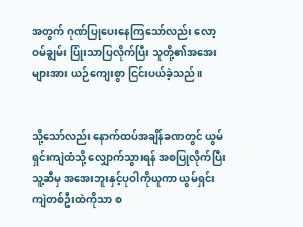အတွက် ဂုဏ်ပြုပေးနေကြသော်လည်း လော့ဝမ်ချွမ်း ပြုံးသာပြလိုက်ပြီး သူတို့၏အအေးများအား ယဉ်ကျေးစွာ ငြင်းပယ်ခဲ့သည်။


သို့သော်လည်း နောက်ထပ်အချိန်ခဏတွင် ယွမ်ရှင်းကျဲထံသို့ လျှောက်သွားရန် အစပြုလိုက်ပြီး သူ့ဆီမှ အအေးဘူးနှင့်ပုဝါကိုယူကာ ယွမ်ရှင်းကျဲတစ်ဦးထဲကိုသာ စ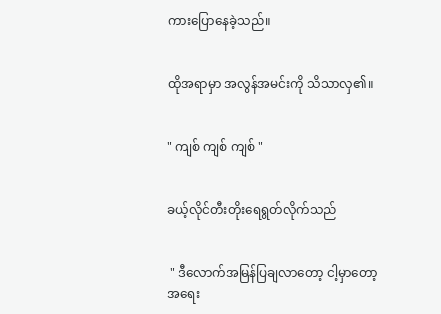ကားပြောနေခဲ့သည်။


ထိုအရာမှာ အလွန်အမင်းကို သိသာလှ၏။


" ကျစ် ကျစ် ကျစ် "


ခယ့်လိုင်တီး‌တိုးရေရွတ်လိုက်သည်


 " ဒီလောက်အမြန်ပြချလာတော့ ငါ့မှာတော့ အရေး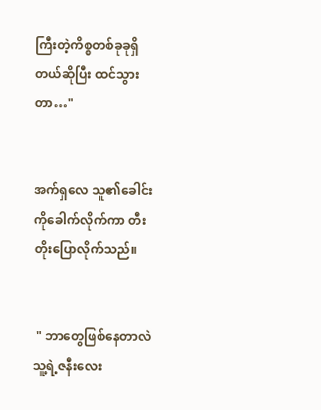ကြီးတဲ့ကိစ္စတစ်ခုခုရှိတယ်ဆိုပြီး ထင်သွားတာ…"


အက်ရှလေ သူ၏ခေါင်းကိုခေါက်လိုက်ကာ တီးတိုးပြောလိုက်သည်။


 " ဘာတွေဖြစ်နေတာလဲ သူ့ရဲ့ဇနီးလေး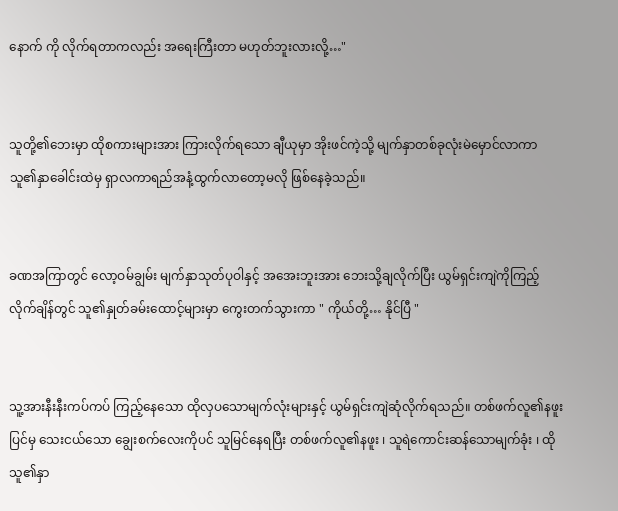နောက် ကို လိုက်ရတာကလည်း အရေးကြီးတာ မဟုတ်ဘူးလားလို့…"


သူတို့၏ဘေးမှာ ထိုစကားများအား ကြားလိုက်ရသော ချီယုမှာ အိုးဖင်ကဲ့သို့ မျက်နှာတစ်ခုလုံးမဲမှောင်လာကာ သူ၏နှာခေါင်းထဲမှ ရှာလကာရည်အနံ့ထွက်လာတော့မလို ဖြစ်နေခဲ့သည်။


ခဏအကြာတွင် လော့ဝမ်ချွမ်း မျက်နှာသုတ်ပုဝါနှင့် အအေးဘူးအား ဘေးသို့ချလိုက်ပြီး ယွမ်ရှင်းကျဲကိုကြည့်လိုက်ချိန်တွင် သူ၏နှုတ်ခမ်းထောင့်များမှာ ကွေးတက်သွားကာ " ကိုယ်တို့… နိုင်ပြီ "


သူ့အားနီးနီးကပ်ကပ် ကြည့်နေသော ထိုလှပသောမျက်လုံးများနှင့် ယွမ်ရှင်းကျဲဆုံလိုက်ရသည်။ တစ်ဖက်လူ၏နဖူးပြင်မှ သေးငယ်သော ချွေးစက်လေးကိုပင် သူမြင်နေရပြီး တစ်ဖက်လူ၏နဖူး ၊ သူရဲကောင်းဆန်သောမျက်ခုံး ၊ ထိုသူ၏နှာ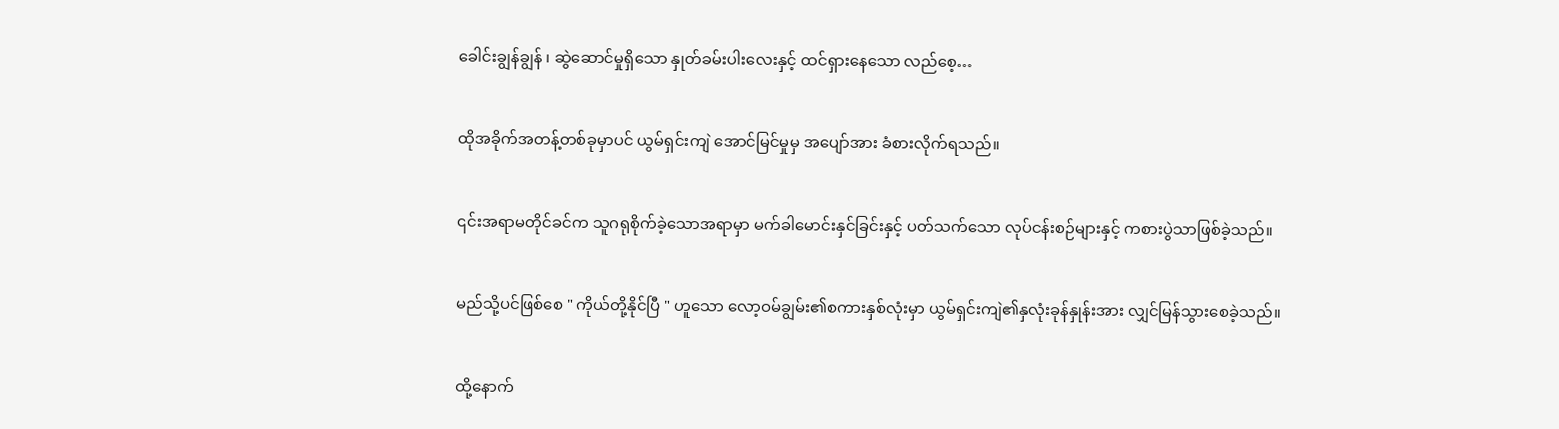ခေါင်းချွန်ချွန် ၊ ဆွဲဆောင်မှုရှိသော နှုတ်ခမ်းပါးလေးနှင့် ထင်ရှားနေသော လည်စေ့…


ထိုအခိုက်အတန့်တစ်ခုမှာပင် ယွမ်ရှင်းကျဲ အောင်မြင်မှုမှ အပျော်အား ခံစားလိုက်ရသည်။


၎င်းအရာမတိုင်ခင်က သူဂရုစိုက်ခဲ့သောအရာမှာ မက်ခါမောင်းနှင်ခြင်းနှင့် ပတ်သက်သော လုပ်ငန်းစဉ်များနှင့် ကစားပွဲသာဖြစ်ခဲ့သည်။


မည်သို့ပင်ဖြစ်စေ " ကိုယ်တို့နိုင်ပြီ " ဟူသော လော့ဝမ်ချွမ်း၏စကားနှစ်လုံးမှာ ယွမ်ရှင်းကျဲ၏နှလုံးခုန်နှုန်းအား လျှင်မြန်သွားစေခဲ့သည်။


ထို့နောက်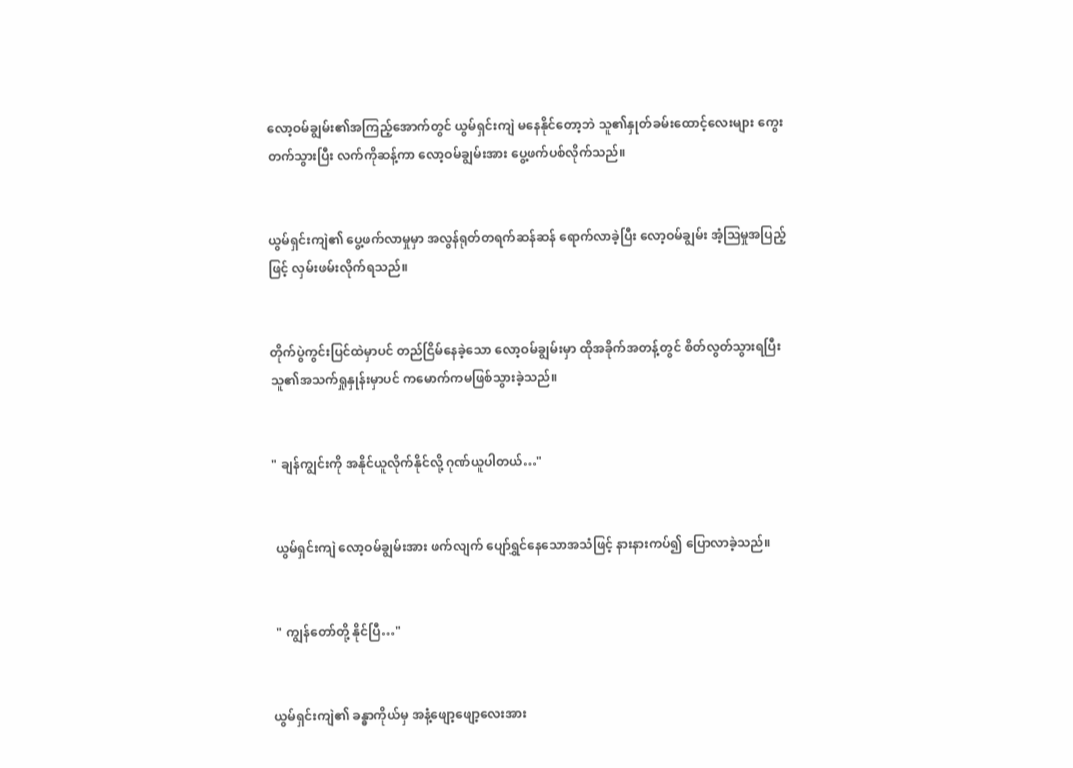လော့ဝမ်ချွမ်း၏အကြည့်အောက်တွင် ယွမ်ရှင်းကျဲ မနေနိုင်တော့ဘဲ သူ၏နှုတ်ခမ်းထောင့်လေးများ ကွေးတက်သွားပြီး လက်ကိုဆန့်ကာ လော့ဝမ်ချွမ်းအား ပွေ့ဖက်ပစ်လိုက်သည်။


ယွမ်ရှင်းကျဲ၏ ပွေ့ဖက်လာမှုမှာ အလွန်ရုတ်တရက်ဆန်ဆန် ရောက်လာခဲ့ပြီး လော့ဝမ်ချွမ်း အံ့ဩမှုအပြည့်ဖြင့် လှမ်းဖမ်းလိုက်ရသည်။


တိုက်ပွဲကွင်းပြင်ထဲမှာပင် တည်ငြိမ်နေခဲ့သော လော့ဝမ်ချွမ်းမှာ ထိုအခိုက်အတန့်တွင် စိတ်လွတ်သွားရပြီး သူ၏အသက်ရှုနှုန်းမှာပင် ကမောက်ကမဖြစ်သွားခဲ့သည်။


" ချန်ကျွင်းကို အနိုင်ယူလိုက်နိုင်လို့ ဂုဏ်ယူပါတယ်…"


 ယွမ်ရှင်းကျဲ လော့ဝမ်ချွမ်းအား ဖက်လျက် ပျော်ရွှင်နေသောအသံဖြင့် နားနားကပ်၍ ပြောလာခဲ့သည်။


 " ကျွန်တော်တို့ နိုင်ပြီ…"


ယွမ်ရှင်းကျဲ၏ ခန္ဓာကိုယ်မှ အနံ့ဖျော့ဖျော့လေးအား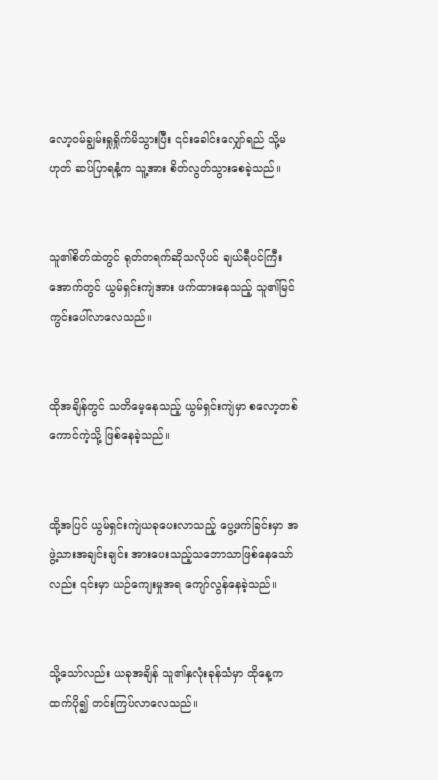လော့ဝမ်ချွမ်းရှုရှိုက်မိသွားပြီး ၎င်းခေါင်းလျှော်ရည် သို့မဟုတ် ဆပ်ပြာရနံ့က သူ့အား စိတ်လွတ်သွားစေခဲ့သည်။


သူ၏စိတ်ထဲတွင် ရုတ်တရက်ဆိုသလိုပင် ချယ်ရီပင်ကြီးအောက်တွင် ယွမ်ရှင်းကျဲအား ဖက်ထားနေသည့် သူ၏မြင်ကွင်းပေါ်လာလေသည်။


ထိုအချိန်တွင် သတိမေ့နေသည့် ယွမ်ရှင်းကျဲမှာ စလော့တစ်ကောင်ကဲ့သို့ ဖြစ်နေခဲ့သည်။


ထို့အပြင် ယွမ်ရှင်းကျဲယခုပေးလာသည့် ပွေ့ဖက်ခြင်းမှာ အဖွဲ့သားအချင်းချင်း အားပေးသည့်သဘောသာဖြစ်နေသော်လည်း ၎င်းမှာ ယဉ်ကျေးမှုအရ ကျော်လွန်နေခဲ့သည်။


သို့သော်လည်း ယခုအချိန် သူ၏နှလုံးခုန်သံမှာ ထိုနေ့ကထက်ပို၍ တင်းကြပ်လာလေသည်။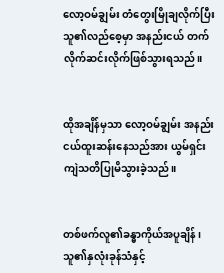လော့ဝမ်ချွမ်း တံတွေးမြိုချလိုက်ပြီး သူ၏လည်စေ့မှာ အနည်းငယ် တက်လိုက်ဆင်းလိုက်ဖြစ်သွားရသည်။


ထိုအချိန်မှသာ လော့ဝမ်ချွမ်း အနည်းငယ်ထူးဆန်းနေသည်အား ယွမ်ရှင်းကျဲသတိပြုမိသွားခဲ့သည်။


တစ်ဖက်လူ၏ခန္ဓာကိုယ်အပူချိန် ၊ သူ၏နှလုံးခုန်သံနှင့်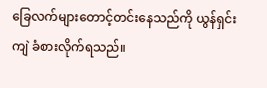ခြေလက်များတောင့်တင်းနေသည်ကို ယွန်ရှင်းကျဲ ခံစားလိုက်ရသည်။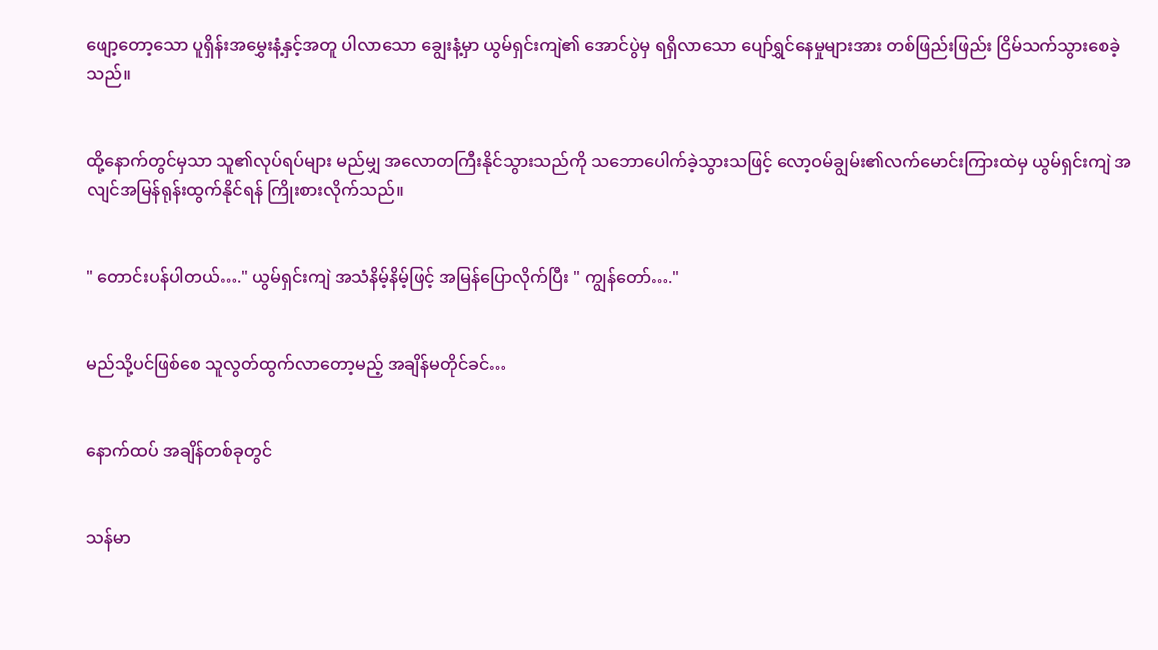ဖျော့တော့သော ပူရှိန်းအ‌မွှေးနံ့နှင့်အတူ ပါလာသော ချွေးနံ့မှာ ယွမ်ရှင်းကျဲ၏ အောင်ပွဲမှ ရရှိလာသော ပျော်ရွှင်နေမှုများအား တစ်ဖြည်းဖြည်း ငြိမ်သက်သွားစေခဲ့သည်။


ထို့နောက်တွင်မှသာ သူ၏လုပ်ရပ်များ မည်မျှ အလောတကြီးနိုင်သွားသည်ကို သဘောပေါက်ခဲ့သွားသဖြင့် လော့ဝမ်ချွမ်း၏လက်မောင်းကြားထဲမှ ယွမ်ရှင်းကျဲ အလျင်အမြန်ရုန်းထွက်နိုင်ရန် ကြိုးစားလိုက်သည်။


" တောင်းပန်ပါတယ်…." ယွမ်ရှင်းကျဲ အသံနိမ့်နိမ့်ဖြင့် အမြန်ပြောလိုက်ပြီး " ကျွန်တော်…."


မည်သို့ပင်ဖြစ်စေ သူလွတ်ထွက်လာတော့မည့် အချိန်မတိုင်ခင်…


နောက်ထပ် အချိန်တစ်ခုတွင်


သန်မာ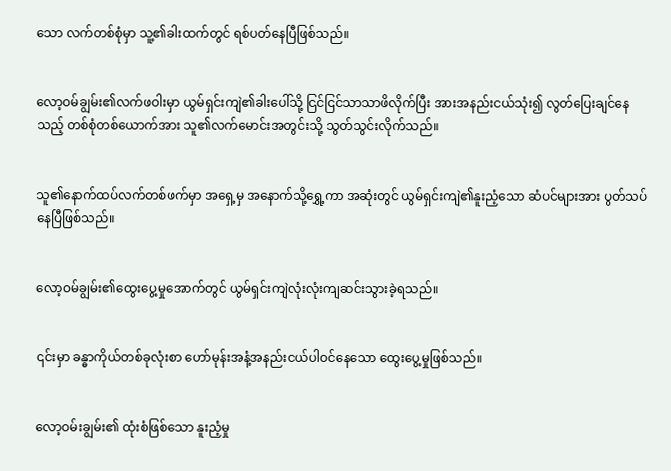သော လက်တစ်စုံမှာ သူ့၏ခါးထက်တွင် ရစ်ပတ်နေပြီဖြစ်သည်။


လော့ဝမ်ချွမ်း၏လက်ဖဝါးမှာ ယွမ်ရှင်းကျဲ၏ခါးပေါ်သို့ ငြင်ငြင်သာသာဖိလိုက်ပြီး အားအနည်းငယ်သုံး၍ လွတ်ပြေးချင်နေသည့် တစ်စုံတစ်ယောက်အား သူ၏လက်မောင်းအတွင်းသို့ သွတ်သွင်းလိုက်သည်။


သူ၏နောက်ထပ်လက်တစ်ဖက်မှာ အရှေ့မှ အနောက်သို့ရွှေ့ကာ အဆုံးတွင် ယွမ်ရှင်းကျဲ၏နူးညံ့သော ဆံပင်များအား ပွတ်သပ်နေပြီဖြစ်သည်။


လော့ဝမ်ချွမ်း၏ထွေးပွေ့မှုအောက်တွင် ယွမ်ရှင်းကျဲလုံးလုံးကျဆင်းသွားခဲ့ရသည်။


၎င်းမှာ ခန္ဓာကိုယ်တစ်ခုလုံးစာ ဟော်မုန်းအနံ့အနည်းငယ်ပါဝင်နေသော ထွေးပွေ့မှုဖြစ်သည်။


လော့ဝမ်းချွမ်း၏ ထုံးစံဖြစ်သော နူးညံ့မှု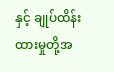နှင့် ချုပ်ထိန်းထားမှုတို့အ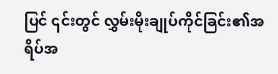ပြင် ၎င်းတွင် လွှမ်းမိုးချုပ်ကိုင်ခြင်း၏အရိပ်အ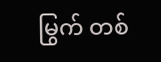မြွက် တစ်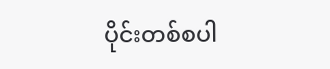ပိုင်းတစ်စပါ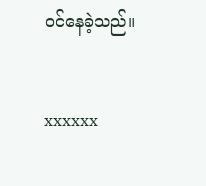ဝင်နေခဲ့သည်။


xxxxxx